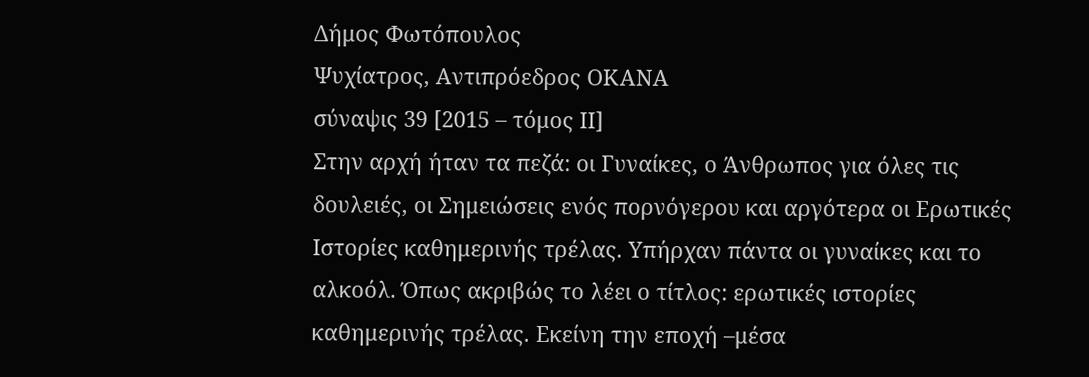Δήμος Φωτόπουλος
Ψυχίατρος, Αντιπρόεδρος ΟΚΑΝΑ
σύναψις 39 [2015 – τόμος ΙΙ]
Στην αρχή ήταν τα πεζά: οι Γυναίκες, ο Άνθρωπος για όλες τις δουλειές, οι Σημειώσεις ενός πορνόγερου και αργότερα οι Ερωτικές Ιστορίες καθημερινής τρέλας. Υπήρχαν πάντα οι γυναίκες και το αλκοόλ. Όπως ακριβώς το λέει ο τίτλος: ερωτικές ιστορίες καθημερινής τρέλας. Εκείνη την εποχή –μέσα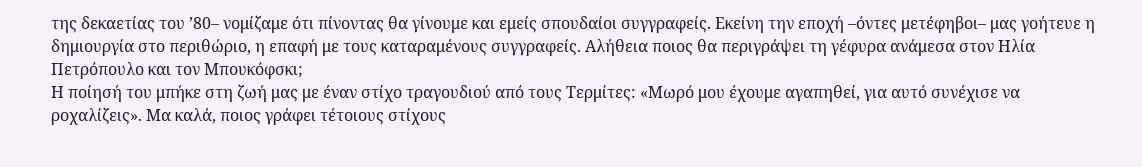της δεκαετίας του ’80– νομίζαμε ότι πίνοντας θα γίνουμε και εμείς σπουδαίοι συγγραφείς. Εκείνη την εποχή –όντες μετέφηβοι– μας γοήτευε η δημιουργία στο περιθώριο, η επαφή με τους καταραμένους συγγραφείς. Αλήθεια ποιος θα περιγράψει τη γέφυρα ανάμεσα στον Ηλία Πετρόπουλο και τον Μπουκόφσκι;
Η ποίησή του μπήκε στη ζωή μας με έναν στίχο τραγουδιού από τους Τερμίτες: «Μωρό μου έχουμε αγαπηθεί, για αυτό συνέχισε να ροχαλίζεις». Μα καλά, ποιος γράφει τέτοιους στίχους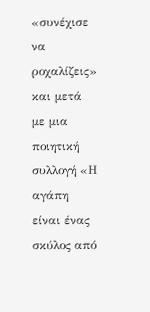«συνέχισε να ροχαλίζεις» και μετά με μια ποιητική συλλογή «Η αγάπη είναι ένας σκύλος από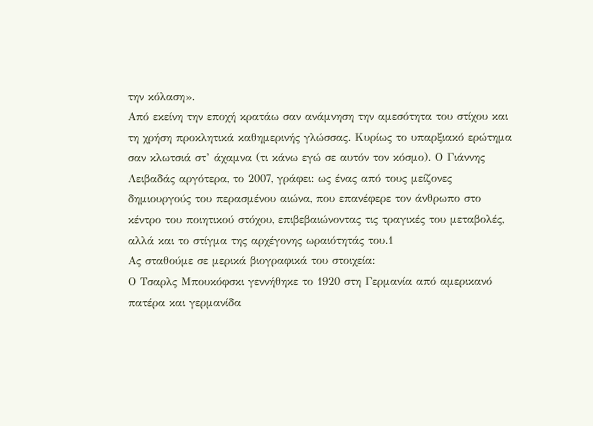την κόλαση».
Από εκείνη την εποχή κρατάω σαν ανάμνηση την αμεσότητα του στίχου και τη χρήση προκλητικά καθημερινής γλώσσας. Κυρίως το υπαρξιακό ερώτημα σαν κλωτσιά στ’ άχαμνα (τι κάνω εγώ σε αυτόν τον κόσμο). Ο Γιάννης Λειβαδάς αργότερα, το 2007, γράφει: ως ένας από τους μείζονες δημιουργούς του περασμένου αιώνα, που επανέφερε τον άνθρωπο στο κέντρο του ποιητικού στόχου, επιβεβαιώνοντας τις τραγικές του μεταβολές, αλλά και το στίγμα της αρχέγονης ωραιότητάς του.1
Ας σταθούμε σε μερικά βιογραφικά του στοιχεία:
Ο Τσαρλς Μπουκόφσκι γεννήθηκε το 1920 στη Γερμανία από αμερικανό πατέρα και γερμανίδα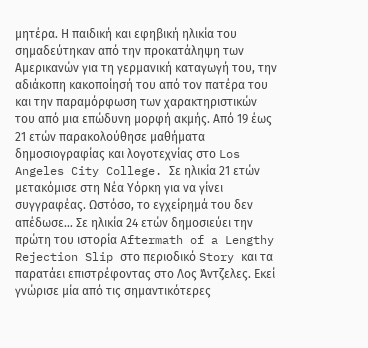μητέρα. Η παιδική και εφηβική ηλικία του σημαδεύτηκαν από την προκατάληψη των Αμερικανών για τη γερμανική καταγωγή του, την αδιάκοπη κακοποίησή του από τον πατέρα του και την παραμόρφωση των χαρακτηριστικών του από μια επώδυνη μορφή ακμής. Από 19 έως 21 ετών παρακολούθησε μαθήματα δημοσιογραφίας και λογοτεχνίας στο Los Angeles City College. Σε ηλικία 21 ετών μετακόμισε στη Νέα Υόρκη για να γίνει συγγραφέας. Ωστόσο, το εγχείρημά του δεν απέδωσε… Σε ηλικία 24 ετών δημοσιεύει την πρώτη του ιστορία Aftermath of a Lengthy Rejection Slip στο περιοδικό Story και τα παρατάει επιστρέφοντας στο Λος Άντζελες. Εκεί γνώρισε μία από τις σημαντικότερες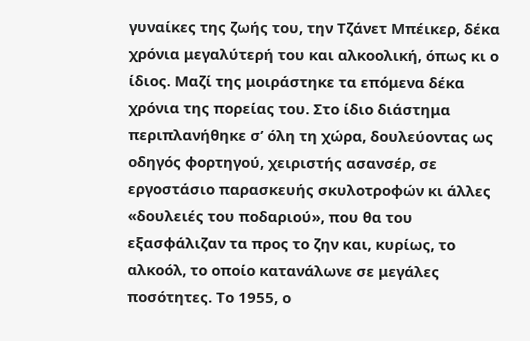γυναίκες της ζωής του, την Τζάνετ Μπέικερ, δέκα χρόνια μεγαλύτερή του και αλκοολική, όπως κι ο ίδιος. Μαζί της μοιράστηκε τα επόμενα δέκα χρόνια της πορείας του. Στο ίδιο διάστημα περιπλανήθηκε σ’ όλη τη χώρα, δουλεύοντας ως οδηγός φορτηγού, χειριστής ασανσέρ, σε εργοστάσιο παρασκευής σκυλοτροφών κι άλλες «δουλειές του ποδαριού», που θα του εξασφάλιζαν τα προς το ζην και, κυρίως, το αλκοόλ, το οποίο κατανάλωνε σε μεγάλες ποσότητες. Το 1955, ο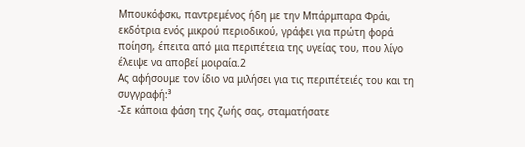Μπουκόφσκι, παντρεμένος ήδη με την Μπάρμπαρα Φράι, εκδότρια ενός μικρού περιοδικού, γράφει για πρώτη φορά ποίηση, έπειτα από μια περιπέτεια της υγείας του, που λίγο έλειψε να αποβεί μοιραία.2
Ας αφήσουμε τον ίδιο να μιλήσει για τις περιπέτειές του και τη συγγραφή:³
-Σε κάποια φάση της ζωής σας, σταματήσατε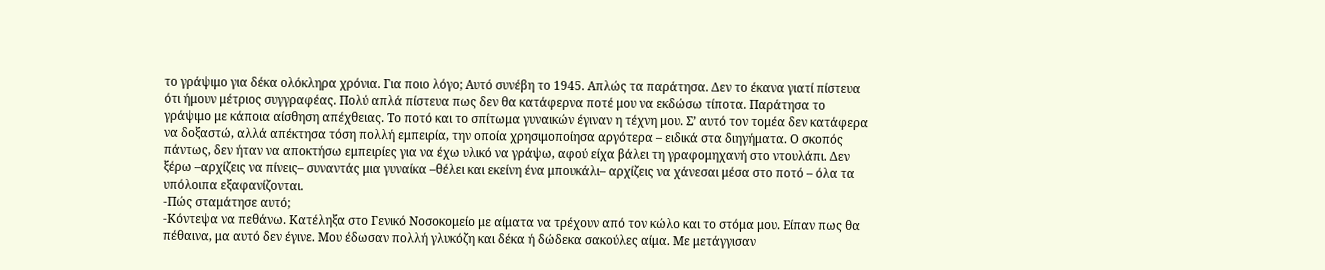το γράψιμο για δέκα ολόκληρα χρόνια. Για ποιο λόγο; Αυτό συνέβη το 1945. Απλώς τα παράτησα. Δεν το έκανα γιατί πίστευα ότι ήμουν μέτριος συγγραφέας. Πολύ απλά πίστευα πως δεν θα κατάφερνα ποτέ μου να εκδώσω τίποτα. Παράτησα το γράψιμο με κάποια αίσθηση απέχθειας. Το ποτό και το σπίτωμα γυναικών έγιναν η τέχνη μου. Σ’ αυτό τον τομέα δεν κατάφερα να δοξαστώ, αλλά απέκτησα τόση πολλή εμπειρία, την οποία χρησιμοποίησα αργότερα – ειδικά στα διηγήματα. Ο σκοπός πάντως, δεν ήταν να αποκτήσω εμπειρίες για να έχω υλικό να γράψω, αφού είχα βάλει τη γραφομηχανή στο ντουλάπι. Δεν ξέρω –αρχίζεις να πίνεις– συναντάς μια γυναίκα –θέλει και εκείνη ένα μπουκάλι– αρχίζεις να χάνεσαι μέσα στο ποτό – όλα τα υπόλοιπα εξαφανίζονται.
-Πώς σταμάτησε αυτό;
-Κόντεψα να πεθάνω. Κατέληξα στο Γενικό Νοσοκομείο με αίματα να τρέχουν από τον κώλο και το στόμα μου. Είπαν πως θα πέθαινα, μα αυτό δεν έγινε. Μου έδωσαν πολλή γλυκόζη και δέκα ή δώδεκα σακούλες αίμα. Με μετάγγισαν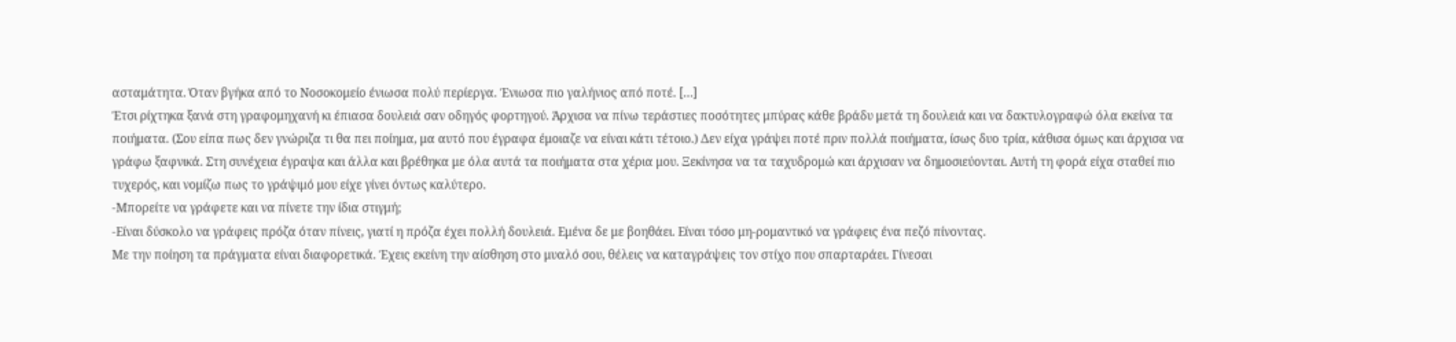ασταμάτητα. Όταν βγήκα από το Νοσοκομείο ένιωσα πολύ περίεργα. Ένιωσα πιο γαλήνιος από ποτέ. […]
Έτσι ρίχτηκα ξανά στη γραφομηχανή κι έπιασα δουλειά σαν οδηγός φορτηγού. Άρχισα να πίνω τεράστιες ποσότητες μπύρας κάθε βράδυ μετά τη δουλειά και να δακτυλογραφώ όλα εκείνα τα ποιήματα. (Σου είπα πως δεν γνώριζα τι θα πει ποίημα, μα αυτό που έγραφα έμοιαζε να είναι κάτι τέτοιο.) Δεν είχα γράψει ποτέ πριν πολλά ποιήματα, ίσως δυο τρία, κάθισα όμως και άρχισα να γράφω ξαφνικά. Στη συνέχεια έγραψα και άλλα και βρέθηκα με όλα αυτά τα ποιήματα στα χέρια μου. Ξεκίνησα να τα ταχυδρομώ και άρχισαν να δημοσιεύονται. Αυτή τη φορά είχα σταθεί πιο τυχερός, και νομίζω πως το γράψιμό μου είχε γίνει όντως καλύτερο.
-Μπορείτε να γράφετε και να πίνετε την ίδια στιγμή;
-Είναι δύσκολο να γράφεις πρόζα όταν πίνεις, γιατί η πρόζα έχει πολλή δουλειά. Εμένα δε με βοηθάει. Είναι τόσο μη-ρομαντικό να γράφεις ένα πεζό πίνοντας.
Με την ποίηση τα πράγματα είναι διαφορετικά. Έχεις εκείνη την αίσθηση στο μυαλό σου, θέλεις να καταγράψεις τον στίχο που σπαρταράει. Γίνεσαι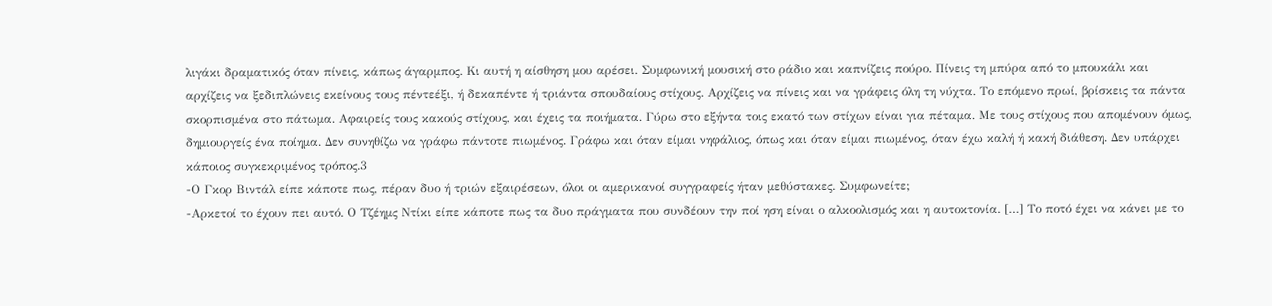λιγάκι δραματικός όταν πίνεις, κάπως άγαρμπος. Κι αυτή η αίσθηση μου αρέσει. Συμφωνική μουσική στο ράδιο και καπνίζεις πούρο. Πίνεις τη μπύρα από το μπουκάλι και αρχίζεις να ξεδιπλώνεις εκείνους τους πέντεέξι, ή δεκαπέντε ή τριάντα σπουδαίους στίχους. Αρχίζεις να πίνεις και να γράφεις όλη τη νύχτα. Το επόμενο πρωί, βρίσκεις τα πάντα σκορπισμένα στο πάτωμα. Αφαιρείς τους κακούς στίχους, και έχεις τα ποιήματα. Γύρω στο εξήντα τοις εκατό των στίχων είναι για πέταμα. Με τους στίχους που απομένουν όμως, δημιουργείς ένα ποίημα. Δεν συνηθίζω να γράφω πάντοτε πιωμένος. Γράφω και όταν είμαι νηφάλιος, όπως και όταν είμαι πιωμένος, όταν έχω καλή ή κακή διάθεση. Δεν υπάρχει κάποιος συγκεκριμένος τρόπος.3
-Ο Γκορ Βιντάλ είπε κάποτε πως, πέραν δυο ή τριών εξαιρέσεων, όλοι οι αμερικανοί συγγραφείς ήταν μεθύστακες. Συμφωνείτε;
-Αρκετοί το έχουν πει αυτό. Ο Τζέημς Ντίκι είπε κάποτε πως τα δυο πράγματα που συνδέουν την ποί ηση είναι ο αλκοολισμός και η αυτοκτονία. […] Το ποτό έχει να κάνει με το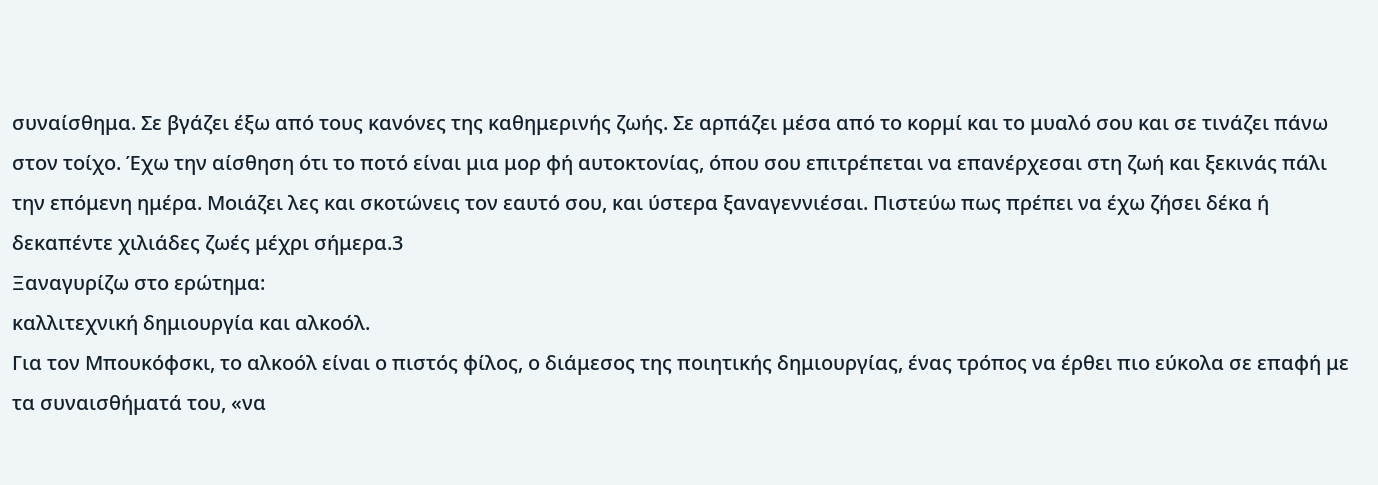συναίσθημα. Σε βγάζει έξω από τους κανόνες της καθημερινής ζωής. Σε αρπάζει μέσα από το κορμί και το μυαλό σου και σε τινάζει πάνω στον τοίχο. Έχω την αίσθηση ότι το ποτό είναι μια μορ φή αυτοκτονίας, όπου σου επιτρέπεται να επανέρχεσαι στη ζωή και ξεκινάς πάλι την επόμενη ημέρα. Μοιάζει λες και σκοτώνεις τον εαυτό σου, και ύστερα ξαναγεννιέσαι. Πιστεύω πως πρέπει να έχω ζήσει δέκα ή δεκαπέντε χιλιάδες ζωές μέχρι σήμερα.3
Ξαναγυρίζω στο ερώτημα:
καλλιτεχνική δημιουργία και αλκοόλ.
Για τον Μπουκόφσκι, το αλκοόλ είναι ο πιστός φίλος, ο διάμεσος της ποιητικής δημιουργίας, ένας τρόπος να έρθει πιο εύκολα σε επαφή με τα συναισθήματά του, «να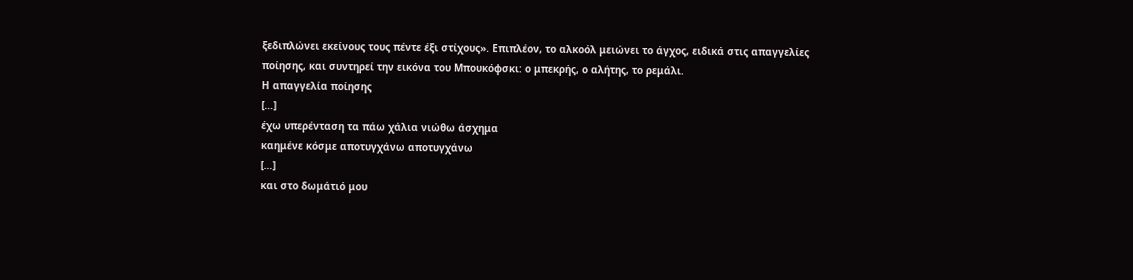ξεδιπλώνει εκείνους τους πέντε έξι στίχους». Επιπλέον, το αλκοόλ μειώνει το άγχος, ειδικά στις απαγγελίες ποίησης, και συντηρεί την εικόνα του Μπουκόφσκι: ο μπεκρής, ο αλήτης, το ρεμάλι.
Η απαγγελία ποίησης
[…]
έχω υπερένταση τα πάω χάλια νιώθω άσχημα
καημένε κόσμε αποτυγχάνω αποτυγχάνω
[…]
και στο δωμάτιό μου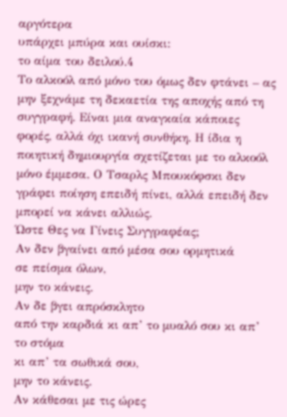αργότερα
υπάρχει μπύρα και ουίσκι:
το αίμα του δειλού.4
Το αλκοόλ από μόνο του όμως δεν φτάνει – ας μην ξεχνάμε τη δεκαετία της αποχής από τη συγγραφή. Είναι μια αναγκαία κάποιες φορές, αλλά όχι ικανή συνθήκη. Η ίδια η ποιητική δημιουργία σχετίζεται με το αλκοόλ μόνο έμμεσα. Ο Τσαρλς Μπουκόφσκι δεν γράφει ποίηση επειδή πίνει, αλλά επειδή δεν μπορεί να κάνει αλλιώς.
Ώστε Θες να Γίνεις Συγγραφέας;
Αν δεν βγαίνει από μέσα σου ορμητικά
σε πείσμα όλων,
μην το κάνεις.
Αν δε βγει απρόσκλητο
από την καρδιά κι απ’ το μυαλό σου κι απ’ το στόμα
κι απ’ τα σωθικά σου,
μην το κάνεις.
Αν κάθεσαι με τις ώρες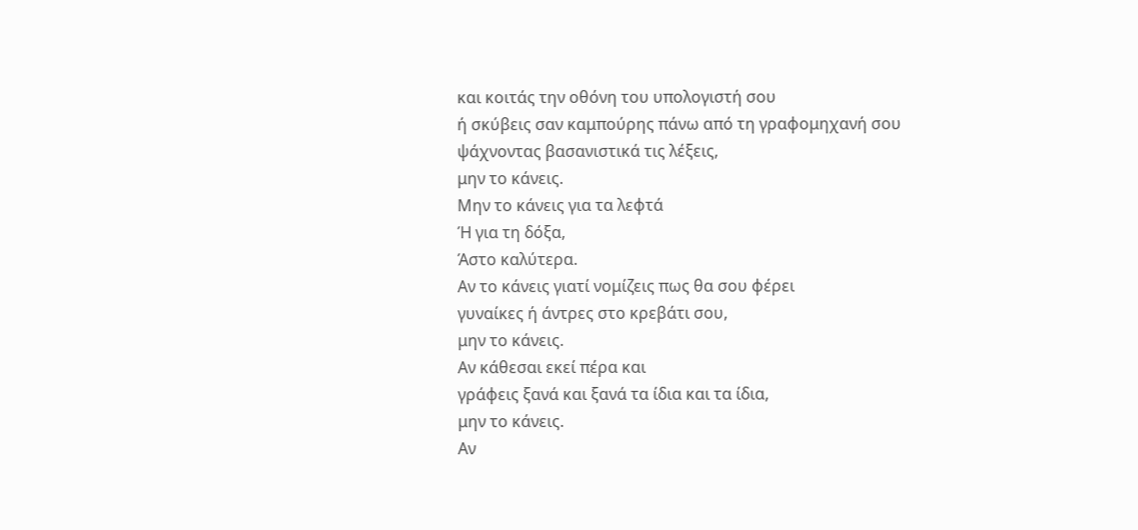και κοιτάς την οθόνη του υπολογιστή σου
ή σκύβεις σαν καμπούρης πάνω από τη γραφομηχανή σου
ψάχνοντας βασανιστικά τις λέξεις,
μην το κάνεις.
Μην το κάνεις για τα λεφτά
Ή για τη δόξα,
Άστο καλύτερα.
Αν το κάνεις γιατί νομίζεις πως θα σου φέρει
γυναίκες ή άντρες στο κρεβάτι σου,
μην το κάνεις.
Αν κάθεσαι εκεί πέρα και
γράφεις ξανά και ξανά τα ίδια και τα ίδια,
μην το κάνεις.
Αν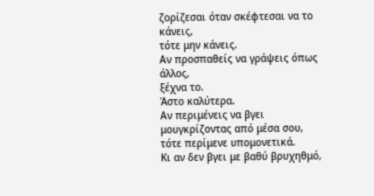ζορίζεσαι όταν σκέφτεσαι να το κάνεις,
τότε μην κάνεις.
Αν προσπαθείς να γράψεις όπως άλλος,
ξέχνα το.
Άστο καλύτερα.
Αν περιμένεις να βγει μουγκρίζοντας από μέσα σου,
τότε περίμενε υπομονετικά.
Κι αν δεν βγει με βαθύ βρυχηθμό,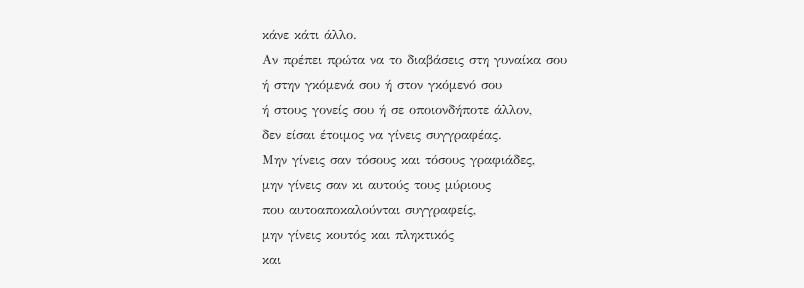κάνε κάτι άλλο.
Αν πρέπει πρώτα να το διαβάσεις στη γυναίκα σου
ή στην γκόμενά σου ή στον γκόμενό σου
ή στους γονείς σου ή σε οποιονδήποτε άλλον,
δεν είσαι έτοιμος να γίνεις συγγραφέας.
Μην γίνεις σαν τόσους και τόσους γραφιάδες,
μην γίνεις σαν κι αυτούς τους μύριους
που αυτοαποκαλούνται συγγραφείς,
μην γίνεις κουτός και πληκτικός
και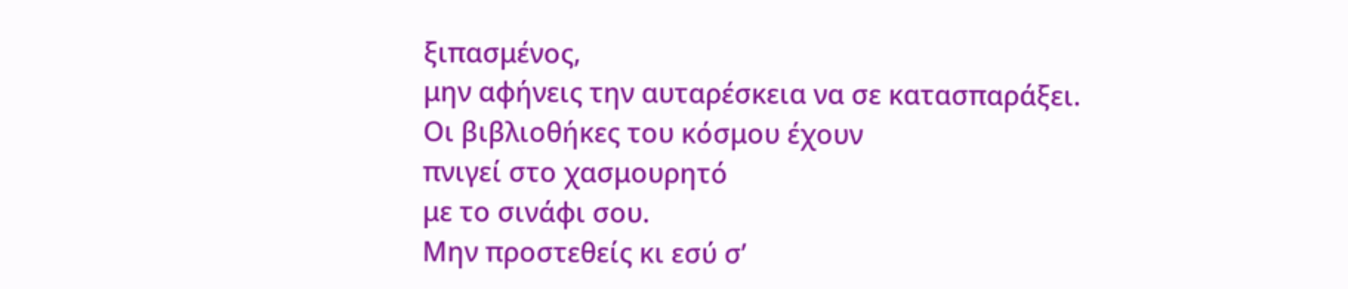ξιπασμένος,
μην αφήνεις την αυταρέσκεια να σε κατασπαράξει.
Οι βιβλιοθήκες του κόσμου έχουν
πνιγεί στο χασμουρητό
με το σινάφι σου.
Μην προστεθείς κι εσύ σ’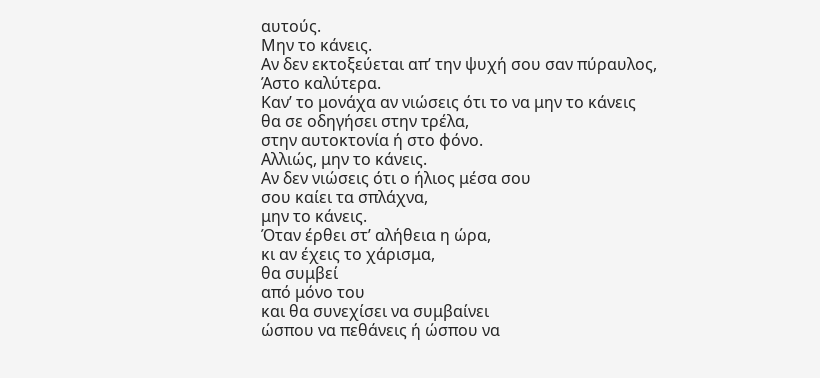αυτούς.
Μην το κάνεις.
Αν δεν εκτοξεύεται απ’ την ψυχή σου σαν πύραυλος,
Άστο καλύτερα.
Καν’ το μονάχα αν νιώσεις ότι το να μην το κάνεις
θα σε οδηγήσει στην τρέλα,
στην αυτοκτονία ή στο φόνο.
Αλλιώς, μην το κάνεις.
Αν δεν νιώσεις ότι ο ήλιος μέσα σου
σου καίει τα σπλάχνα,
μην το κάνεις.
Όταν έρθει στ’ αλήθεια η ώρα,
κι αν έχεις το χάρισμα,
θα συμβεί
από μόνο του
και θα συνεχίσει να συμβαίνει
ώσπου να πεθάνεις ή ώσπου να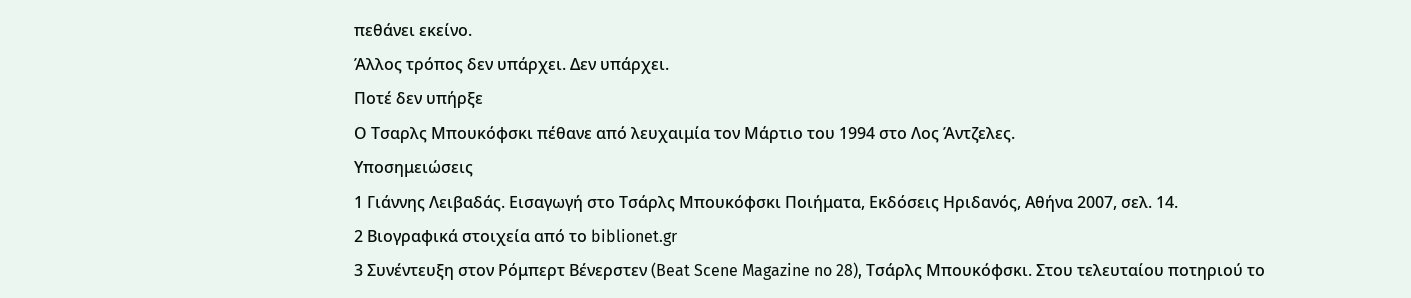πεθάνει εκείνο.
Άλλος τρόπος δεν υπάρχει. Δεν υπάρχει.
Ποτέ δεν υπήρξε
Ο Τσαρλς Μπουκόφσκι πέθανε από λευχαιμία τον Μάρτιο του 1994 στο Λος Άντζελες.
Υποσημειώσεις
1 Γιάννης Λειβαδάς. Εισαγωγή στο Τσάρλς Μπουκόφσκι Ποιήματα, Εκδόσεις Ηριδανός, Αθήνα 2007, σελ. 14.
2 Βιογραφικά στοιχεία από το biblionet.gr
3 Συνέντευξη στον Ρόμπερτ Βένερστεν (Beat Scene Magazine no 28), Τσάρλς Μπουκόφσκι. Στου τελευταίου ποτηριού το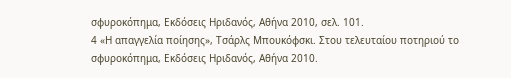σφυροκόπημα, Εκδόσεις Ηριδανός, Αθήνα 2010, σελ. 101.
4 «Η απαγγελία ποίησης», Τσάρλς Μπουκόφσκι. Στου τελευταίου ποτηριού το σφυροκόπημα, Εκδόσεις Ηριδανός, Αθήνα 2010.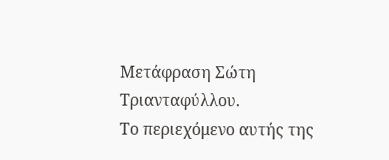Μετάφραση Σώτη Τριανταφύλλου.
Το περιεχόμενο αυτής της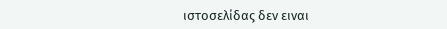ιστοσελίδας δεν ειναι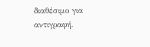διαθέσιμο για αντιγραφή.